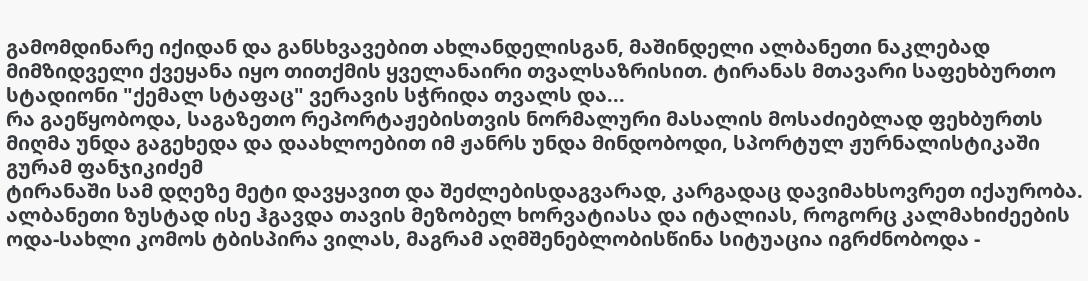გამომდინარე იქიდან და განსხვავებით ახლანდელისგან, მაშინდელი ალბანეთი ნაკლებად მიმზიდველი ქვეყანა იყო თითქმის ყველანაირი თვალსაზრისით. ტირანას მთავარი საფეხბურთო სტადიონი "ქემალ სტაფაც" ვერავის სჭრიდა თვალს და...
რა გაეწყობოდა, საგაზეთო რეპორტაჟებისთვის ნორმალური მასალის მოსაძიებლად ფეხბურთს მიღმა უნდა გაგეხედა და დაახლოებით იმ ჟანრს უნდა მინდობოდი, სპორტულ ჟურნალისტიკაში გურამ ფანჯიკიძემ
ტირანაში სამ დღეზე მეტი დავყავით და შეძლებისდაგვარად, კარგადაც დავიმახსოვრეთ იქაურობა. ალბანეთი ზუსტად ისე ჰგავდა თავის მეზობელ ხორვატიასა და იტალიას, როგორც კალმახიძეების ოდა-სახლი კომოს ტბისპირა ვილას, მაგრამ აღმშენებლობისწინა სიტუაცია იგრძნობოდა -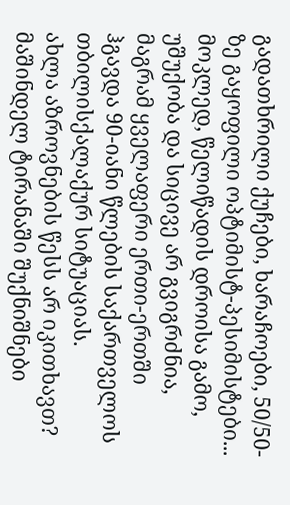გადათხრილი ქუჩები, ხარაჩოები, 50/50-ზე გაყოფილი ოპტიმისტ-პესიმისტები...
მოკლედ, წელიწადის დროისა გამო, უშუქობა და სიცივე არ გვიგრძნია, მაგრამ ყველაფერი ერთი-ერთში ჰგავდა 90-იანი წლების საქართველოს თბილისქალაქურ სიტუაციას.
ახლა აზროვნების წესს არ იკითხავთ? მაშინდელ ტირანაში შუქნიშნები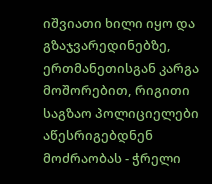იშვიათი ხილი იყო და გზაჯვარედინებზე, ერთმანეთისგან კარგა მოშორებით, რიგითი საგზაო პოლიციელები აწესრიგებდნენ მოძრაობას - ჭრელი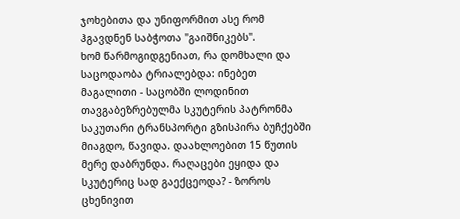ჯოხებითა და უნიფორმით ასე რომ ჰგავდნენ საბჭოთა "გაიშნიკებს".
ხომ წარმოგიდგენიათ, რა დომხალი და საცოდაობა ტრიალებდა: ინებეთ მაგალითი - საცობში ლოდინით თავგაბეზრებულმა სკუტერის პატრონმა საკუთარი ტრანსპორტი გზისპირა ბუჩქებში მიაგდო, წავიდა. დაახლოებით 15 წუთის მერე დაბრუნდა. რაღაცები ეყიდა და სკუტერიც სად გაექცეოდა? - ზოროს ცხენივით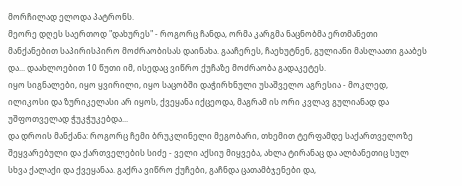მორჩილად ელოდა პატრონს.
მეორე დღეს საერთოდ "დახურეს" - როგორც ჩანდა, ორმა კარგმა ნაცნობმა ერთმანეთი მანქანებით საპირისპირო მოძრაობისას დაინახა. გააჩერეს, ჩაეხუტნენ, გულიანი მასლაათი გააბეს და... დაახლოებით 10 წუთი იმ, ისედაც ვიწრო ქუჩაზე მოძრაობა გადაკეტეს.
იყო სიგნალები, იყო ყვირილი, იყო საცობში დაჭირხნული უსაშველო აგრესია - მოკლედ, ილიკოსი და ზურიკელასი არ იყოს, ქვეყანა იქცეოდა, მაგრამ ის ორი კვლავ გულიანად და უშფოთველად ჭუკჭუკებდა...
და დროის მანქანა: როგორც ჩემი ბრუკლინელი მეგობარი, თხემით ტერფამდე საქართველოზე შეყვარებული და ქართველების სიძე - ველი აქსიუ მიყვება, ახლა ტირანაც და ალბანეთიც სულ სხვა ქალაქი და ქვეყანაა. გაქრა ვიწრო ქუჩები, გაჩნდა ცათამბჯენები და,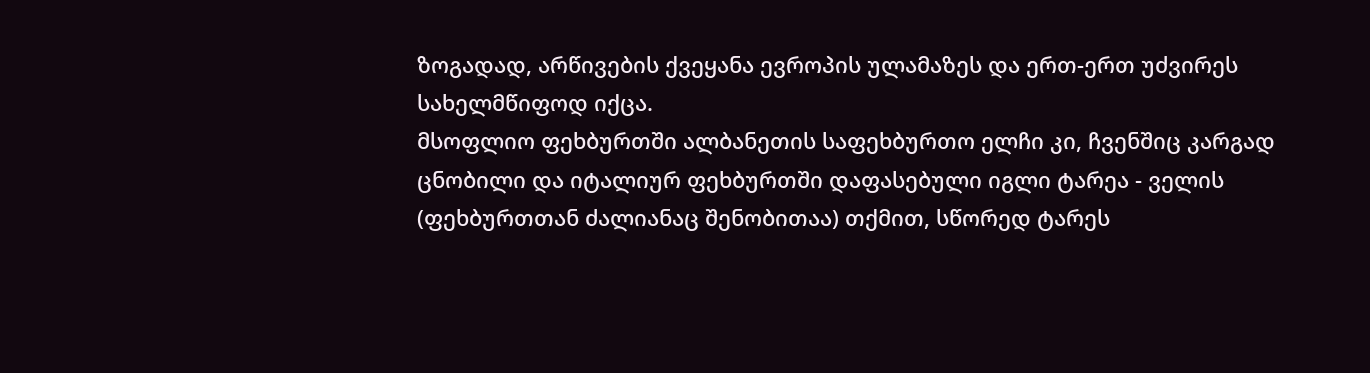ზოგადად, არწივების ქვეყანა ევროპის ულამაზეს და ერთ-ერთ უძვირეს სახელმწიფოდ იქცა.
მსოფლიო ფეხბურთში ალბანეთის საფეხბურთო ელჩი კი, ჩვენშიც კარგად ცნობილი და იტალიურ ფეხბურთში დაფასებული იგლი ტარეა - ველის (ფეხბურთთან ძალიანაც შენობითაა) თქმით, სწორედ ტარეს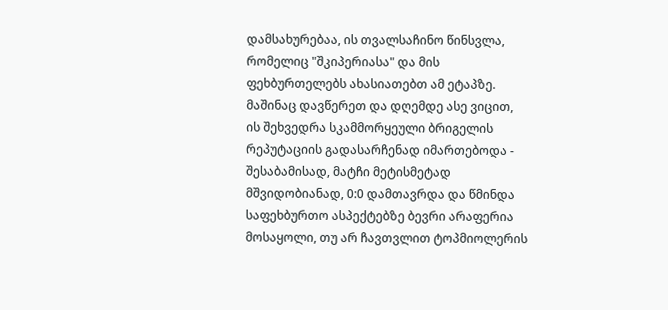დამსახურებაა, ის თვალსაჩინო წინსვლა, რომელიც "შკიპერიასა" და მის ფეხბურთელებს ახასიათებთ ამ ეტაპზე.
მაშინაც დავწერეთ და დღემდე ასე ვიცით, ის შეხვედრა სკამმორყეული ბრიგელის რეპუტაციის გადასარჩენად იმართებოდა - შესაბამისად, მატჩი მეტისმეტად მშვიდობიანად, 0:0 დამთავრდა და წმინდა საფეხბურთო ასპექტებზე ბევრი არაფერია მოსაყოლი, თუ არ ჩავთვლით ტოპმიოლერის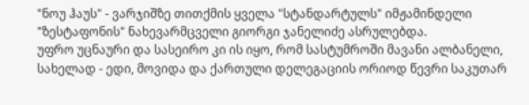"ნოუ ჰაუს" - ვარჯიშზე თითქმის ყველა "სტანდარტულს" იმჟამინდელი "ზესტაფონის" ნახევარმცველი გიორგი ჯანელიძე ასრულებდა.
უფრო უცნაური და სასეირო კი ის იყო, რომ სასტუმროში მავანი ალბანელი, სახელად - ედი, მოვიდა და ქართული დელეგაციის ორიოდ წევრი საკუთარ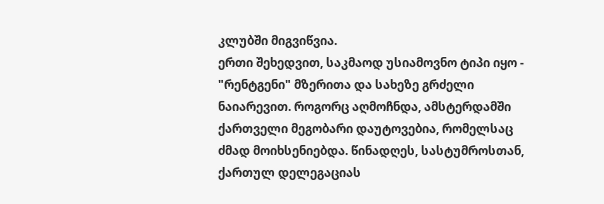კლუბში მიგვიწვია.
ერთი შეხედვით, საკმაოდ უსიამოვნო ტიპი იყო - "რენტგენი" მზერითა და სახეზე გრძელი ნაიარევით. როგორც აღმოჩნდა, ამსტერდამში ქართველი მეგობარი დაუტოვებია, რომელსაც ძმად მოიხსენიებდა. წინადღეს, სასტუმროსთან, ქართულ დელეგაციას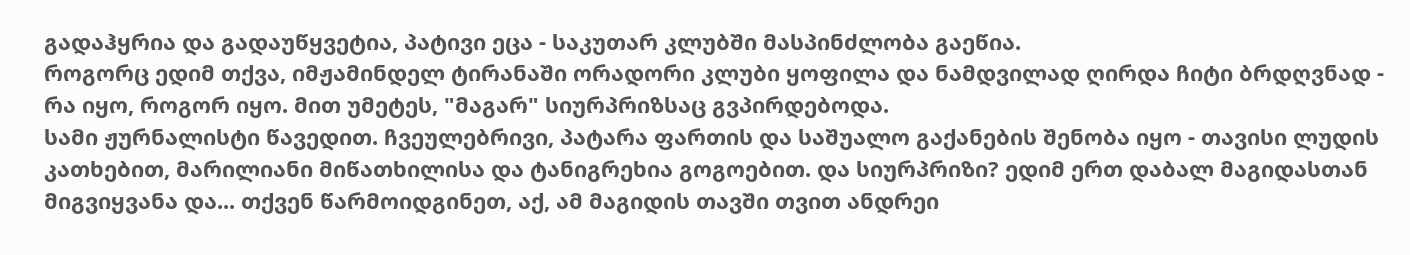გადაჰყრია და გადაუწყვეტია, პატივი ეცა - საკუთარ კლუბში მასპინძლობა გაეწია.
როგორც ედიმ თქვა, იმჟამინდელ ტირანაში ორადორი კლუბი ყოფილა და ნამდვილად ღირდა ჩიტი ბრდღვნად - რა იყო, როგორ იყო. მით უმეტეს, "მაგარ" სიურპრიზსაც გვპირდებოდა.
სამი ჟურნალისტი წავედით. ჩვეულებრივი, პატარა ფართის და საშუალო გაქანების შენობა იყო - თავისი ლუდის კათხებით, მარილიანი მიწათხილისა და ტანიგრეხია გოგოებით. და სიურპრიზი? ედიმ ერთ დაბალ მაგიდასთან მიგვიყვანა და... თქვენ წარმოიდგინეთ, აქ, ამ მაგიდის თავში თვით ანდრეი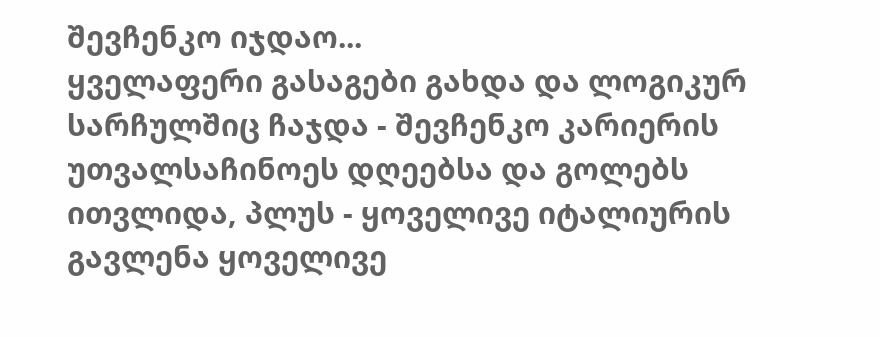შევჩენკო იჯდაო...
ყველაფერი გასაგები გახდა და ლოგიკურ სარჩულშიც ჩაჯდა - შევჩენკო კარიერის უთვალსაჩინოეს დღეებსა და გოლებს ითვლიდა, პლუს - ყოველივე იტალიურის გავლენა ყოველივე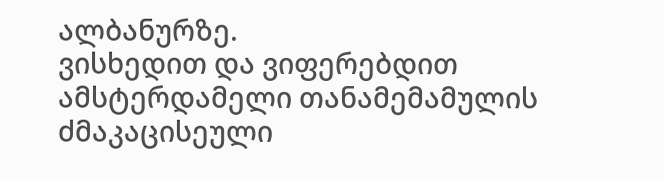ალბანურზე.
ვისხედით და ვიფერებდით ამსტერდამელი თანამემამულის ძმაკაცისეული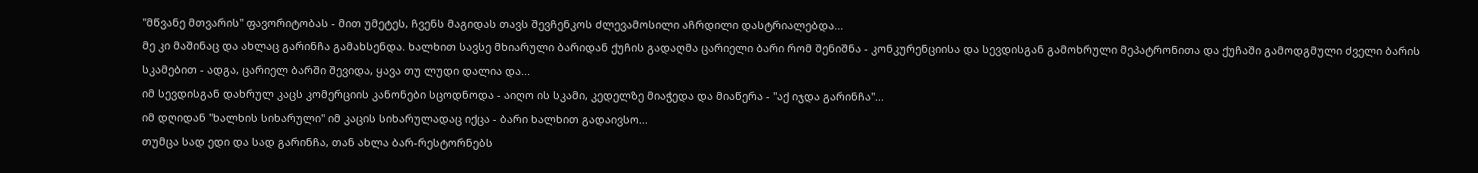"მწვანე მთვარის" ფავორიტობას - მით უმეტეს, ჩვენს მაგიდას თავს შევჩენკოს ძლევამოსილი აჩრდილი დასტრიალებდა...
მე კი მაშინაც და ახლაც გარინჩა გამახსენდა. ხალხით სავსე მხიარული ბარიდან ქუჩის გადაღმა ცარიელი ბარი რომ შენიშნა - კონკურენციისა და სევდისგან გამოხრული მეპატრონითა და ქუჩაში გამოდგმული ძველი ბარის სკამებით - ადგა, ცარიელ ბარში შევიდა, ყავა თუ ლუდი დალია და...
იმ სევდისგან დახრულ კაცს კომერციის კანონები სცოდნოდა - აიღო ის სკამი, კედელზე მიაჭედა და მიაწერა - "აქ იჯდა გარინჩა"...
იმ დღიდან "ხალხის სიხარული" იმ კაცის სიხარულადაც იქცა - ბარი ხალხით გადაივსო...
თუმცა სად ედი და სად გარინჩა, თან ახლა ბარ-რესტორნებს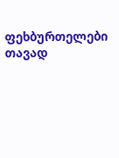ფეხბურთელები თავად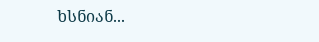ხსნიან...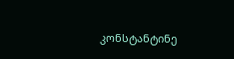კონსტანტინე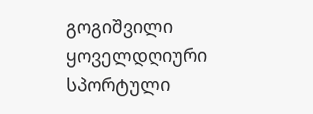გოგიშვილი
ყოველდღიური სპორტული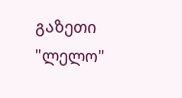გაზეთი "ლელო"